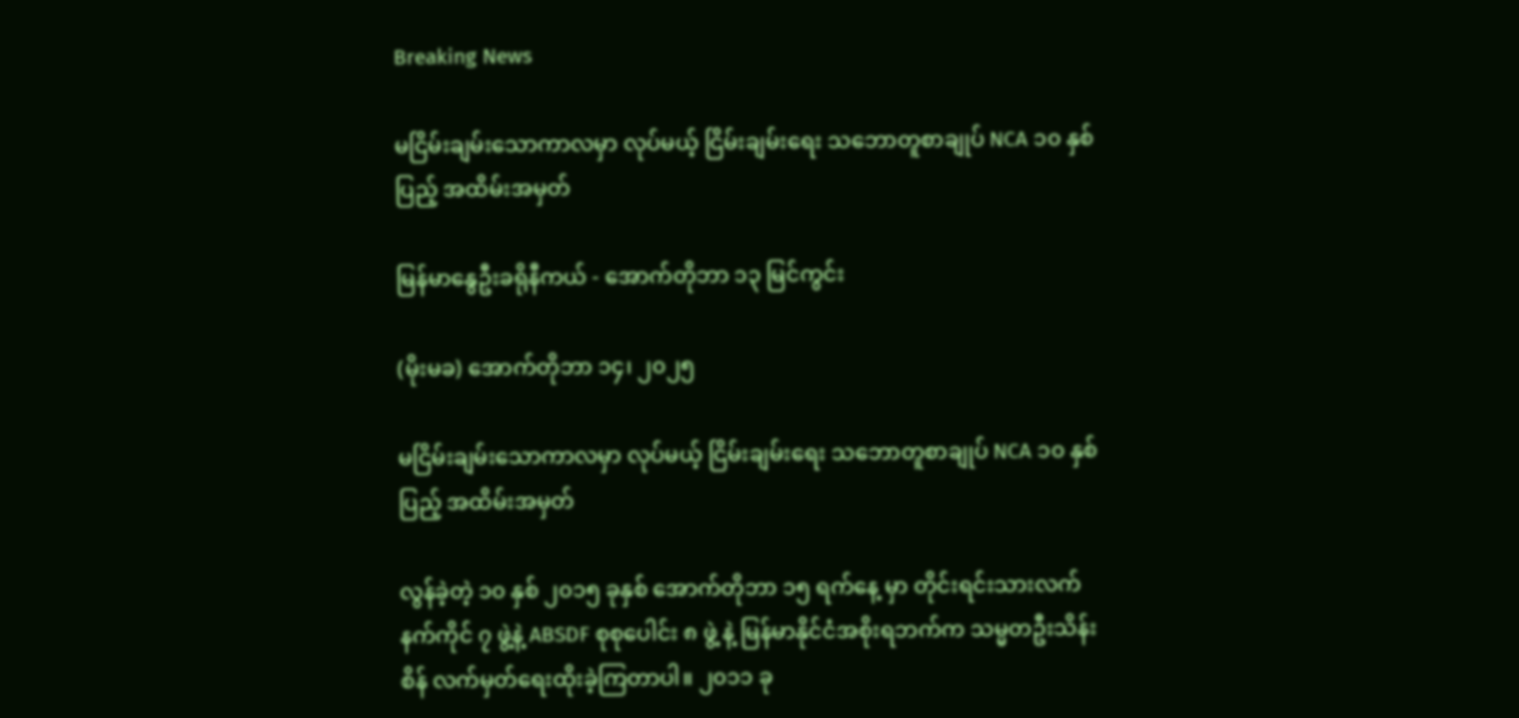Breaking News

မငြိမ်းချမ်းသောကာလမှာ လုပ်မယ့် ငြိမ်းချမ်းရေး သဘောတူစာချုပ် NCA ၁၀ နှစ်ပြည့် အထိမ်းအမှတ်

မြန်မာနွေဦးခရိုနီကယ် - အောက်တိုဘာ ၁၃ မြင်ကွင်း

(မိုးမခ) အောက်တိုဘာ ၁၄၊ ၂၀၂၅

မငြိမ်းချမ်းသောကာလမှာ လုပ်မယ့် ငြိမ်းချမ်းရေး သဘောတူစာချုပ် NCA ၁၀ နှစ်ပြည့် အထိမ်းအမှတ်

လွန်ခဲ့တဲ့ ၁၀ နှစ် ၂၀၁၅ ခုနှစ် အောက်တိုဘာ ၁၅ ရက်နေ့ မှာ တိုင်းရင်းသားလက်နက်ကိုင် ၇ ဖွဲ့နဲ့ ABSDF စုစုပေါင်း ၈ ဖွဲ့ နဲ့ မြန်မာနိုင်ငံအစိုးရဘက်က သမ္မတဦးသိန်းစိန် လက်မှတ်ရေးထိုးခဲ့ကြတာပါ။ ၂၀၁၁ ခု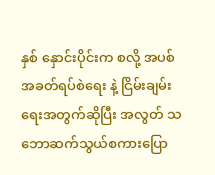နှစ် နှောင်းပိုင်းက စလို့ အပစ်အခတ်ရပ်စဲရေး နဲ့ ငြိမ်းချမ်းရေးအတွက်ဆိုပြီး အလွတ် သဘောဆက်သွယ်စကားပြော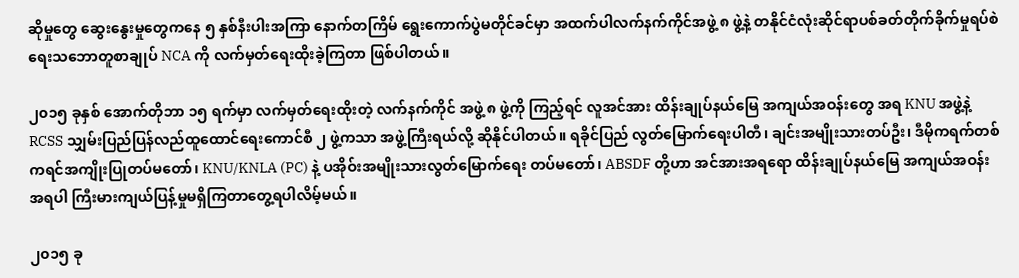ဆိုမှုတွေ ဆွေးနွေးမှုတွေကနေ ၅ နှစ်နီးပါးအကြာ နောက်တကြိမ် ရွေးကောက်ပွဲမတိုင်ခင်မှာ အထက်ပါလက်နက်ကိုင်အဖွဲ့ ၈ ဖွဲ့နဲ့ တနိုင်ငံလုံးဆိုင်ရာပစ်ခတ်တိုက်ခိုက်မှုရပ်စဲရေးသဘောတူစာချုပ် NCA ကို လက်မှတ်ရေးထိုးခဲ့ကြတာ ဖြစ်ပါတယ်။

၂၀၁၅ ခုနှစ် အောက်တိုဘာ ၁၅ ရက်မှာ လက်မှတ်ရေးထိုးတဲ့ လက်နက်ကိုင် အဖွဲ့ ၈ ဖွဲ့ကို ကြည့်ရင် လူအင်အား ထိန်းချုပ်နယ်မြေ အကျယ်အဝန်းတွေ အရ KNU အဖွဲ့နဲ့ RCSS သျှမ်းပြည်ပြန်လည်ထူထောင်ရေးကောင်စီ ၂ ဖွဲ့ကသာ အဖွဲ့ကြီးရယ်လို့ ဆိုနိုင်ပါတယ်။ ရခိုင်ပြည် လွတ်မြောက်ရေးပါတီ၊ ချင်းအမျိုးသားတပ်ဦး၊ ဒီမိုကရက်တစ် ကရင်အကျိုးပြုတပ်မတော်၊ KNU/KNLA (PC) နဲ့ ပအိုဝ်းအမျိုးသားလွတ်မြောက်ရေး တပ်မတော်၊ ABSDF တို့ဟာ အင်အားအရရော ထိန်းချုပ်နယ်မြေ အကျယ်အဝန်းအရပါ ကြီးမားကျယ်ပြန့်မှုမရှိကြတာတွေ့ရပါလိမ့်မယ်။

၂၀၁၅ ခု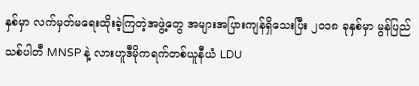နှစ်မှာ လက်မှတ်မရေးထိုးခဲ့ကြတဲ့အဖွဲ့တွေ အများအပြားကျန်ရှိသေးပြီး ၂၀၁၈ ခုနှစ်မှာ မွန်ပြည်သစ်ပါတီ MNSP နဲ့ လားဟူဒီမိုကရက်တစ်ယူနီယံ LDU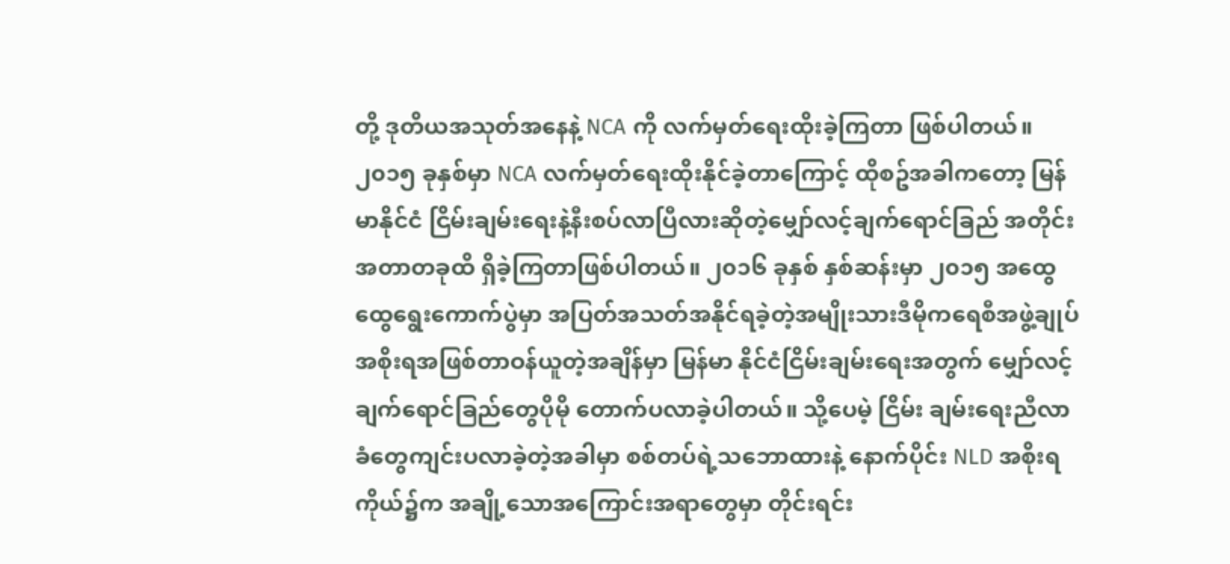တို့ ဒုတိယအသုတ်အနေနဲ့ NCA ကို လက်မှတ်ရေးထိုးခဲ့ကြတာ ဖြစ်ပါတယ်။ ၂၀၁၅ ခုနှစ်မှာ NCA လက်မှတ်ရေးထိုးနိုင်ခဲ့တာကြောင့် ထိုစဥ်အခါကတော့ မြန်မာနိုင်ငံ ငြိမ်းချမ်းရေးနဲ့နီးစပ်လာပြီလားဆိုတဲ့မျှော်လင့်ချက်ရောင်ခြည် အတိုင်း အတာတခုထိ ရှိခဲ့ကြတာဖြစ်ပါတယ်။ ၂၀၁၆ ခုနှစ် နှစ်ဆန်းမှာ ၂၀၁၅ အထွေထွေရွေးကောက်ပွဲမှာ အပြတ်အသတ်အနိုင်ရခဲ့တဲ့အမျိုးသားဒီမိုကရေစီအဖွဲ့ချုပ်အစိုးရအဖြစ်တာဝန်ယူတဲ့အချိန်မှာ မြန်မာ နိုင်ငံငြိမ်းချမ်းရေးအတွက် မျှော်လင့်ချက်ရောင်ခြည်တွေပိုမို တောက်ပလာခဲ့ပါတယ်။ သို့ပေမဲ့ ငြိမ်း ချမ်းရေးညီလာခံတွေကျင်းပလာခဲ့တဲ့အခါမှာ စစ်တပ်ရဲ့သဘောထားနဲ့ နောက်ပိုင်း NLD အစိုးရကိုယ်၌က အချို့သောအကြောင်းအရာတွေမှာ တိုင်းရင်း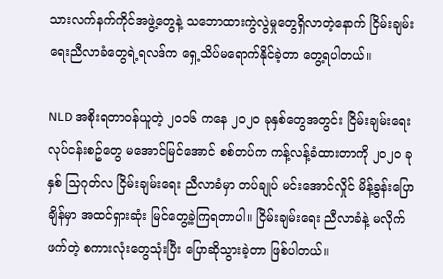သားလက်နက်ကိုင်အဖွဲ့တွေနဲ့ သဘောထားကွဲလွဲမှုတွေရှိလာတဲ့နောက် ငြိမ်းချမ်းရေးညီလာခံတွေရဲ့ရလဒ်က ရှေ့သိပ်မရောက်နိုင်ခဲ့တာ တွေ့ရပါတယ်။

NLD အစိုးရတာဝန်ယူတဲ့ ၂၀၁၆ ကနေ ၂၀၂၀ ခုနှစ်တွေအတွင်း ငြိမ်းချမ်းရေး လုပ်ငန်းစဥ်တွေ မအောင်မြင်အောင် စစ်တပ်က ကန့်လန့်ခံထားတာကို ၂၀၂၀ ခုနှစ် သြဂုတ်လ ငြိမ်းချမ်းရေး ညီလာခံမှာ တပ်ချုပ် မင်းအောင်လှိုင် မိန့်ခွန်းပြောချိန်မှာ အထင်ရှားဆုံး မြင်တွေ့ခဲ့ကြရတာပါ။ ငြိမ်းချမ်းရေး ညီလာခံနဲ့ မလိုက်ဖက်တဲ့ စကားလုံးတွေသုံးပြီး ပြောဆိုသွားခဲ့တာ ဖြစ်ပါတယ်။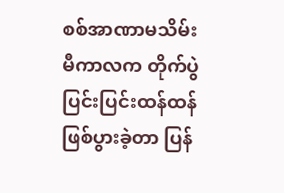စစ်အာဏာမသိမ်းမီကာလက တိုက်ပွဲပြင်းပြင်းထန်ထန် ဖြစ်ပွားခဲ့တာ ပြန်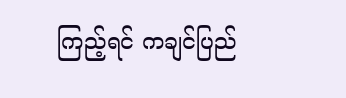ကြည့်ရင် ကချင်ပြည်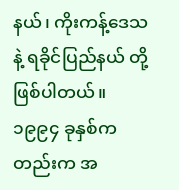နယ်၊ ကိုးကန့်ဒေသနဲ့ ရခိုင်ပြည်နယ် တို့ဖြစ်ပါတယ်။ ၁၉၉၄ ခုနှစ်ကတည်းက အ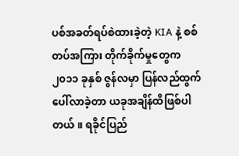ပစ်အခတ်ရပ်စဲထားခဲ့တဲ့ KIA နဲ့ စစ်တပ်အကြား တိုက်ခိုက်မှုတွေက  ၂၀၁၁ ခုနှစ် ဇွန်လမှာ ပြန်လည်ထွက်ပေါ်လာခဲ့တာ ယခုအချိန်ထိဖြစ်ပါတယ်။ ရခိုင်ပြည်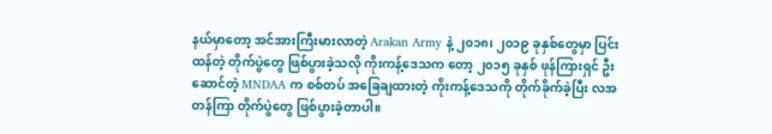နယ်မှာတော့ အင်အားကြီးမားလာတဲ့ Arakan Army နဲ့ ၂၀၁၈၊ ၂၀၁၉ ခုနှစ်တွေမှာ ပြင်းထန်တဲ့ တိုက်ပွဲတွေ ဖြစ်ပွားခဲ့သလို ကိုးကန့်ဒေသက တော့ ၂၀၁၅ ခုနှစ် ဖုန်ကြားရှင် ဦးဆောင်တဲ့ MNDAA က စစ်တပ် အခြေချထားတဲ့ ကိုးကန့်ဒေသကို တိုက်ခိုက်ခဲ့ပြီး လအတန်ကြာ တိုက်ပွဲတွေ ဖြစ်ပွားခဲ့တာပါ။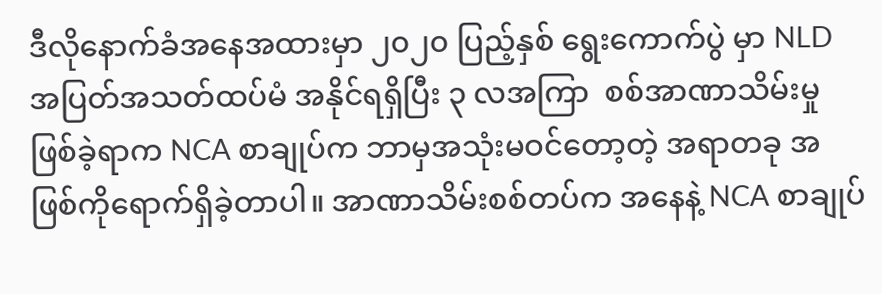ဒီလိုနောက်ခံအနေအထားမှာ ၂၀၂၀ ပြည့်နှစ် ရွေးကောက်ပွဲ မှာ NLD အပြတ်အသတ်ထပ်မံ အနိုင်ရရှိပြီး ၃ လအကြာ  စစ်အာဏာသိမ်းမှုဖြစ်ခဲ့ရာက NCA စာချုပ်က ဘာမှအသုံးမဝင်တော့တဲ့ အရာတခု အဖြစ်ကိုရောက်ရှိခဲ့တာပါ။ အာဏာသိမ်းစစ်တပ်က အနေနဲ့ NCA စာချုပ်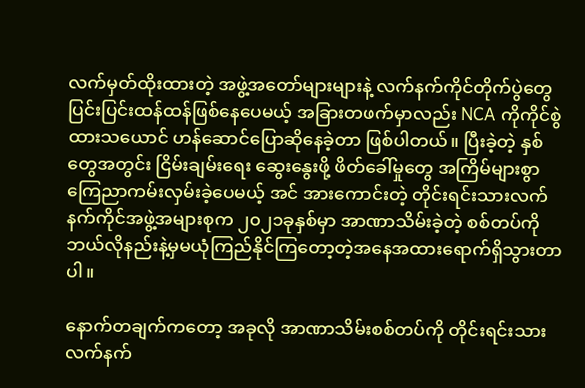လက်မှတ်ထိုးထားတဲ့ အဖွဲ့အတော်များများနဲ့ လက်နက်ကိုင်တိုက်ပွဲတွေ ပြင်းပြင်းထန်ထန်ဖြစ်နေပေမယ့် အခြားတဖက်မှာလည်း NCA ကိုကိုင်စွဲထားသယောင် ဟန်ဆောင်ပြောဆိုနေခဲ့တာ ဖြစ်ပါတယ်။ ပြီးခဲ့တဲ့ နှစ်တွေအတွင်း ငြိမ်းချမ်းရေး ဆွေးနွေးဖို့ ဖိတ်ခေါ်မှုတွေ အကြိမ်များစွာ ကြေညာကမ်းလှမ်းခဲ့ပေမယ့် အင် အားကောင်းတဲ့ တိုင်းရင်းသားလက်နက်ကိုင်အဖွဲ့အများစုက ၂၀၂၁ခုနှစ်မှာ အာဏာသိမ်းခဲ့တဲ့ စစ်တပ်ကို ဘယ်လိုနည်းနဲ့မှမယုံကြည်နိုင်ကြတော့တဲ့အနေအထားရောက်ရှိသွားတာပါ။

နောက်တချက်ကတော့ အခုလို အာဏာသိမ်းစစ်တပ်ကို တိုင်းရင်းသားလက်နက်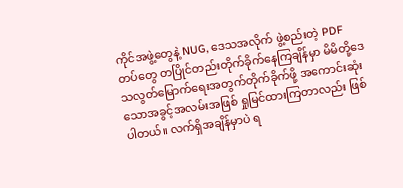ကိုင်အဖွဲ့တွေနဲ့ NUG, ဒေသအလိုက် ဖွဲ့စည်းတဲ့ PDF တပ်တွေ တပြိုင်တည်းတိုက်ခိုက်နေကြချိန်မှာ မိမိတို့ဒေသလွတ်မြောက်ရေးအတွက်တိုက်ခိုက်ဖို့ အကောင်းဆုံးသောအခွင့်အလမ်းအဖြစ် ရှုမြင်ထားကြတာလည်း ဖြစ်ပါတယ်။ လက်ရှိအချိန်မှာပဲ ရ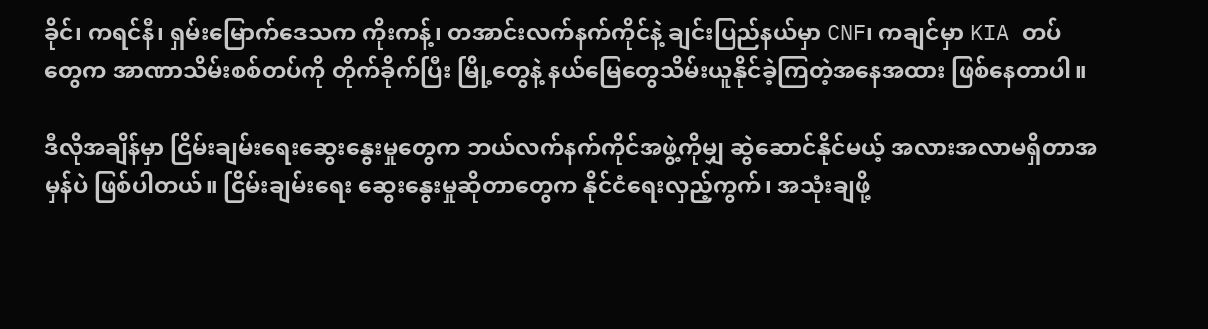ခိုင်၊ ကရင်နီ၊ ရှမ်းမြောက်ဒေသက ကိုးကန့်၊ တအာင်းလက်နက်ကိုင်နဲ့ ချင်းပြည်နယ်မှာ CNF၊ ကချင်မှာ KIA တပ်တွေက အာဏာသိမ်းစစ်တပ်ကို တိုက်ခိုက်ပြီး မြို့တွေနဲ့ နယ်မြေတွေသိမ်းယူနိုင်ခဲ့ကြတဲ့အနေအထား ဖြစ်နေတာပါ။

ဒီလိုအချိန်မှာ ငြိမ်းချမ်းရေးဆွေးနွေးမှုတွေက ဘယ်လက်နက်ကိုင်အဖွဲ့ကိုမျှ ဆွဲဆောင်နိုင်မယ့် အလားအလာမရှိတာအမှန်ပဲ ဖြစ်ပါတယ်။ ငြိမ်းချမ်းရေး ဆွေးနွေးမှုဆိုတာတွေက နိုင်ငံရေးလှည့်ကွက်၊ အသုံးချဖို့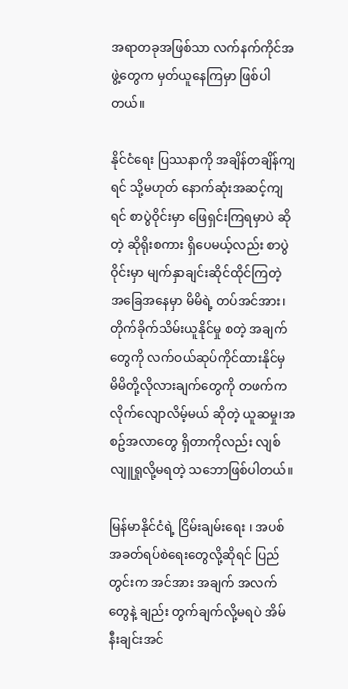အရာတခုအဖြစ်သာ လက်နက်ကိုင်အဖွဲ့တွေက မှတ်ယူနေကြမှာ ဖြစ်ပါတယ်။

နိုင်ငံရေး ပြဿနာကို အချိန်တချိန်ကျရင် သို့မဟုတ် နောက်ဆုံးအဆင့်ကျရင် စာပွဲဝိုင်းမှာ ဖြေရှင်းကြရမှာပဲ ဆိုတဲ့ ဆိုရိုးစကား ရှိပေမယ့်လည်း စာပွဲဝိုင်းမှာ မျက်နှာချင်းဆိုင်ထိုင်ကြတဲ့ အခြေအနေမှာ မိမိရဲ့ တပ်အင်အား၊ တိုက်ခိုက်သိမ်းယူနိုင်မှု စတဲ့ အချက်တွေကို လက်ဝယ်ဆုပ်ကိုင်ထားနိုင်မှ မိမိတို့လိုလားချက်တွေကို တဖက်ကလိုက်လျောလိမ့်မယ် ဆိုတဲ့ ယူဆမှု၊အစဥ်အလာတွေ ရှိတာကိုလည်း လျစ်လျူရှုလို့မရတဲ့ သဘောဖြစ်ပါတယ်။

မြန်မာနိုင်ငံရဲ့ ငြိမ်းချမ်းရေး ၊ အပစ်အခတ်ရပ်စဲရေးတွေလို့ဆိုရင် ပြည်တွင်းက အင်အား အချက် အလက်တွေနဲ့ ချည်း တွက်ချက်လို့မရပဲ အိမ်နီးချင်းအင်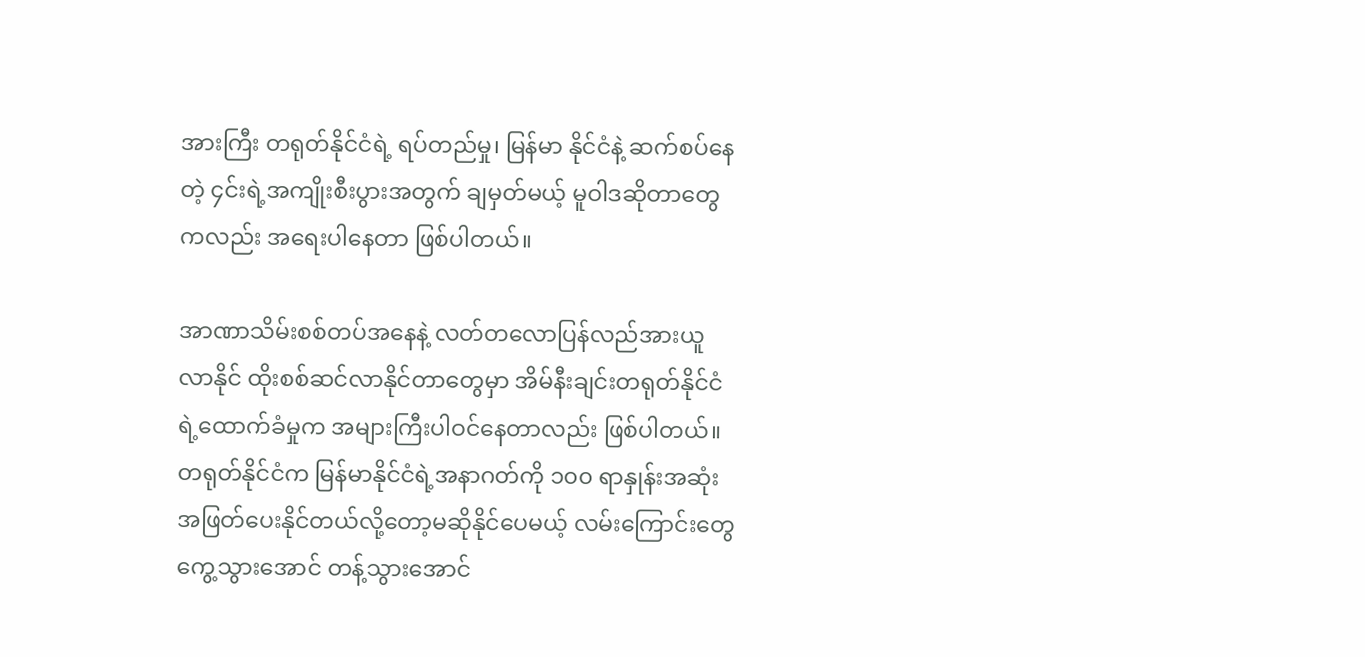အားကြီး တရုတ်နိုင်ငံရဲ့ ရပ်တည်မှု၊ မြန်မာ နိုင်ငံနဲ့ ဆက်စပ်နေတဲ့ ၄င်းရဲ့အကျိုးစီးပွားအတွက် ချမှတ်မယ့် မူဝါဒဆိုတာတွေကလည်း အရေးပါနေတာ ဖြစ်ပါတယ်။

အာဏာသိမ်းစစ်တပ်အနေနဲ့ လတ်တလောပြန်လည်အားယူလာနိုင် ထိုးစစ်ဆင်လာနိုင်တာတွေမှာ အိမ်နီးချင်းတရုတ်နိုင်ငံရဲ့ထောက်ခံမှုက အများကြီးပါဝင်နေတာလည်း ဖြစ်ပါတယ်။ တရုတ်နိုင်ငံက မြန်မာနိုင်ငံရဲ့အနာဂတ်ကို ၁၀၀ ရာနှုန်းအဆုံးအဖြတ်ပေးနိုင်တယ်လို့တော့မဆိုနိုင်ပေမယ့် လမ်းကြောင်းတွေကွေ့သွားအောင် တန့်သွားအောင်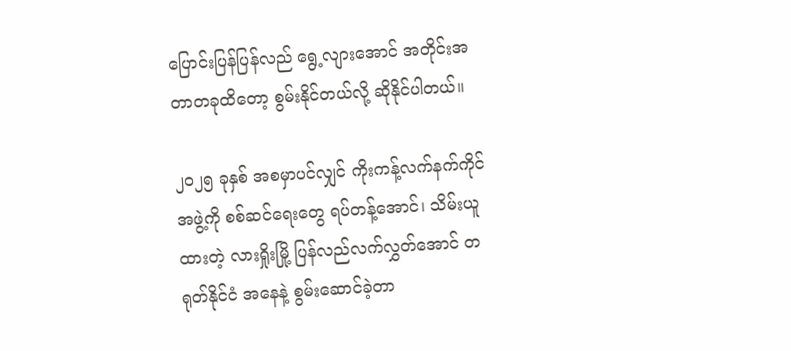ပြောင်းပြန်ပြန်လည် ရွေ့လျားအောင် အတိုင်းအတာတခုထိတော့ စွမ်းနိုင်တယ်လို့ ဆိုနိုင်ပါတယ်။

၂၀၂၅ ခုနှစ် အစမှာပင်လျှင် ကိုးကန့်လက်နက်ကိုင်အဖွဲ့ကို စစ်ဆင်ရေးတွေ ရပ်တန့်အောင်၊ သိမ်းယူထားတဲ့ လားရှိုးမြို့ ပြန်လည်လက်လွှတ်အောင် တရုတ်နိုင်ငံ အနေနဲ့ စွမ်းဆောင်ခဲ့တာ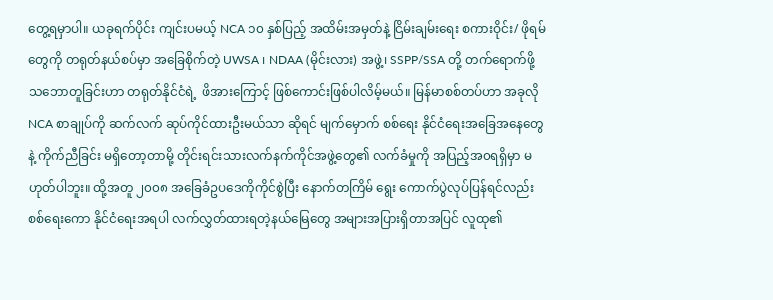တွေ့ရမှာပါ။ ယခုရက်ပိုင်း ကျင်းပမယ့် NCA ၁၀ နှစ်ပြည့် အထိမ်းအမှတ်နဲ့ ငြိမ်းချမ်းရေး စကားဝိုင်း/ ဖိုရမ်တွေကို တရုတ်နယ်စပ်မှာ အခြေစိုက်တဲ့ UWSA ၊ NDAA (မိုင်းလား) အဖွဲ့၊ SSPP/SSA တို့ တက်ရောက်ဖို့ သဘောတူခြင်းဟာ တရုတ်နိုင်ငံရဲ့  ဖိအားကြောင့် ဖြစ်ကောင်းဖြစ်ပါလိမ့်မယ်။ မြန်မာစစ်တပ်ဟာ အခုလို NCA စာချုပ်ကို ဆက်လက် ဆုပ်ကိုင်ထားဦးမယ်သာ ဆိုရင် မျက်မှောက် စစ်ရေး နိုင်ငံရေးအခြေအနေတွေနဲ့ ကိုက်ညီခြင်း မရှိတော့တာမို့ တိုင်းရင်းသားလက်နက်ကိုင်အဖွဲ့တွေ၏ လက်ခံမှုကို အပြည့်အ၀ရရှိမှာ မဟုတ်ပါဘူး။ ထို့အတူ ၂၀၀၈ အခြေခံဥပဒေကိုကိုင်စွဲပြီး နောက်တကြိမ် ရွေး ကောက်ပွဲလုပ်ပြန်ရင်လည်း စစ်ရေးကော နိုင်ငံရေးအရပါ လက်လွှတ်ထားရတဲ့နယ်မြေတွေ အများအပြားရှိတာအပြင် လူထု၏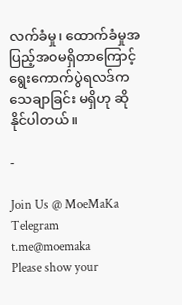လက်ခံမှု၊ ထောက်ခံမှုအပြည့်အ၀မရှိတာကြောင့် ရွေးကောက်ပွဲရလဒ်က သေချာခြင်း မရှိဟု ဆိုနိုင်ပါတယ်။

-

Join Us @ MoeMaKa Telegram
t.me@moemaka
Please show your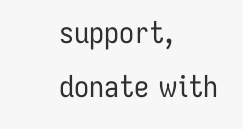support, donate with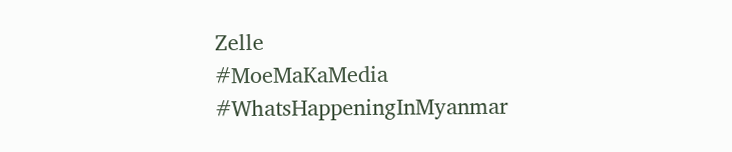Zelle
#MoeMaKaMedia
#WhatsHappeningInMyanmar